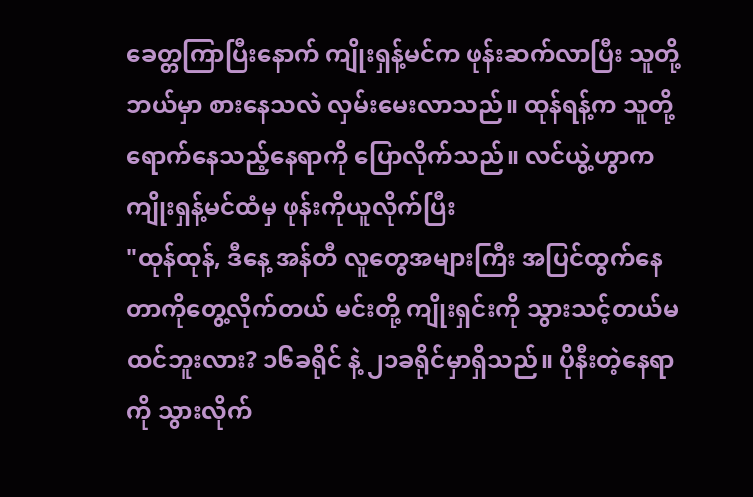ခေတ္တကြာပြီးနောက် ကျိုးရှန့်မင်က ဖုန်းဆက်လာပြီး သူတို့ ဘယ်မှာ စားနေသလဲ လှမ်းမေးလာသည်။ ထုန်ရန့်က သူတို့ရောက်နေသည့်နေရာကို ပြောလိုက်သည်။ လင်ယွဲ့ဟွာက ကျိုးရှန့်မင်ထံမှ ဖုန်းကိုယူလိုက်ပြီး
"ထုန်ထုန်, ဒီနေ့ အန်တီ လူတွေအများကြီး အပြင်ထွက်နေတာကိုတွေ့လိုက်တယ် မင်းတို့ ကျိုးရှင်းကို သွားသင့်တယ်မထင်ဘူးလား? ၁၆ခရိုင် နဲ့ ၂၁ခရိုင်မှာရှိသည်။ ပိုနီးတဲ့နေရာကို သွားလိုက်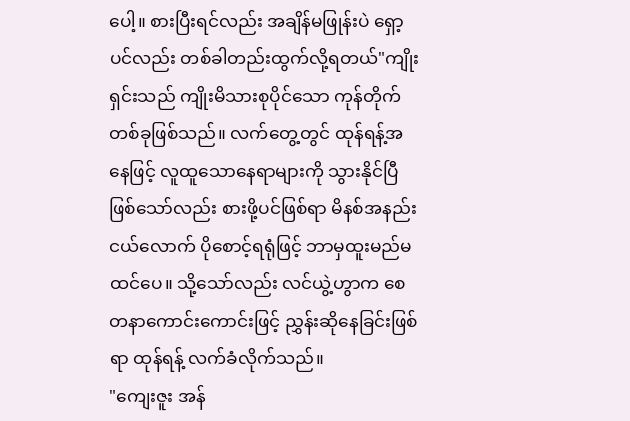ပေါ့။ စားပြီးရင်လည်း အချိန်မဖြုန်းပဲ ရှော့ပင်လည်း တစ်ခါတည်းထွက်လို့ရတယ်"ကျိုးရှင်းသည် ကျိုးမိသားစုပိုင်သော ကုန်တိုက်တစ်ခုဖြစ်သည်။ လက်တွေ့တွင် ထုန်ရန့်အနေဖြင့် လူထူသောနေရာများကို သွားနိုင်ပြီဖြစ်သော်လည်း စားဖို့ပင်ဖြစ်ရာ မိနစ်အနည်းငယ်လောက် ပိုစောင့်ရရုံဖြင့် ဘာမှထူးမည်မထင်ပေ။ သို့သော်လည်း လင်ယွဲ့ဟွာက စေတနာကောင်းကောင်းဖြင့် ညွှန်းဆိုနေခြင်းဖြစ်ရာ ထုန်ရန့် လက်ခံလိုက်သည်။
"ကျေးဇူး အန်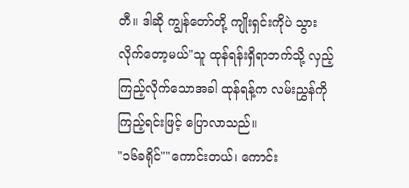တီ။ ဒါဆို ကျွန်တော်တို့ ကျိုးရှင်းကိုပဲ သွားလိုက်တော့မယ်"သူ ထုန်ရန်းရှိရာဘက်သို့ လှည့်ကြည့်လိုက်သောအခါ ထုန်ရန့်က လမ်းညွှန်ကို ကြည့်ရင်းဖြင့် ပြောလာသည်။
"၁၆ခရိုင်""ကောင်းတယ်၊ ကောင်း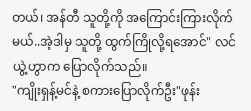တယ်၊ အန်တီ သူတို့ကို အကြောင်းကြားလိုက်မယ်..အဲ့ဒါမှ သူတို့ ထွက်ကြိုလို့ရအောင်" လင်ယွဲ့ဟွာက ပြောလိုက်သည်။
"ကျိုးရှန့်မင်နဲ့ စကားပြောလိုက်ဦး"ဖုန်း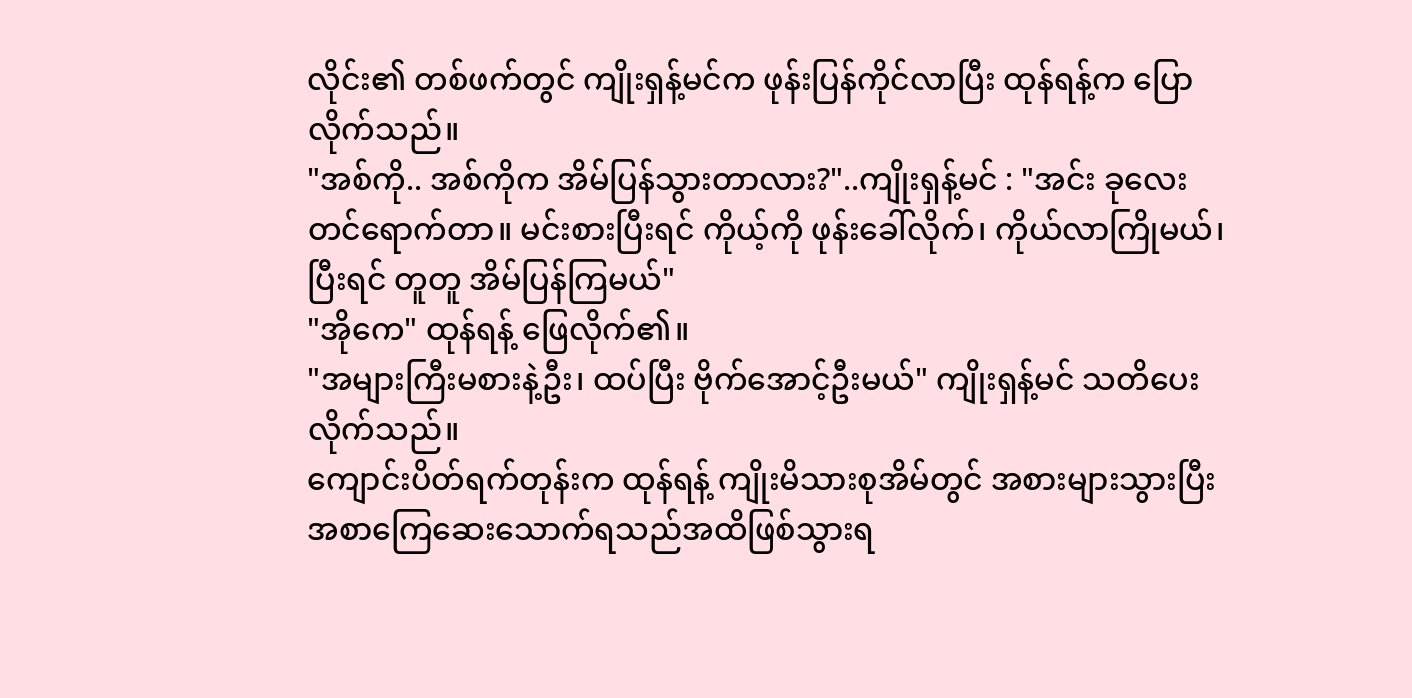လိုင်း၏ တစ်ဖက်တွင် ကျိုးရှန့်မင်က ဖုန်းပြန်ကိုင်လာပြီး ထုန်ရန့်က ပြောလိုက်သည်။
"အစ်ကို.. အစ်ကိုက အိမ်ပြန်သွားတာလား?"..ကျိုးရှန့်မင် : "အင်း ခုလေးတင်ရောက်တာ။ မင်းစားပြီးရင် ကိုယ့်ကို ဖုန်းခေါ်လိုက်၊ ကိုယ်လာကြိုမယ်၊ ပြီးရင် တူတူ အိမ်ပြန်ကြမယ်"
"အိုကေ" ထုန်ရန့် ဖြေလိုက်၏။
"အများကြီးမစားနဲ့ဦး၊ ထပ်ပြီး ဗိုက်အောင့်ဦးမယ်" ကျိုးရှန့်မင် သတိပေးလိုက်သည်။
ကျောင်းပိတ်ရက်တုန်းက ထုန်ရန့် ကျိုးမိသားစုအိမ်တွင် အစားများသွားပြီး အစာကြေဆေးသောက်ရသည်အထိဖြစ်သွားရ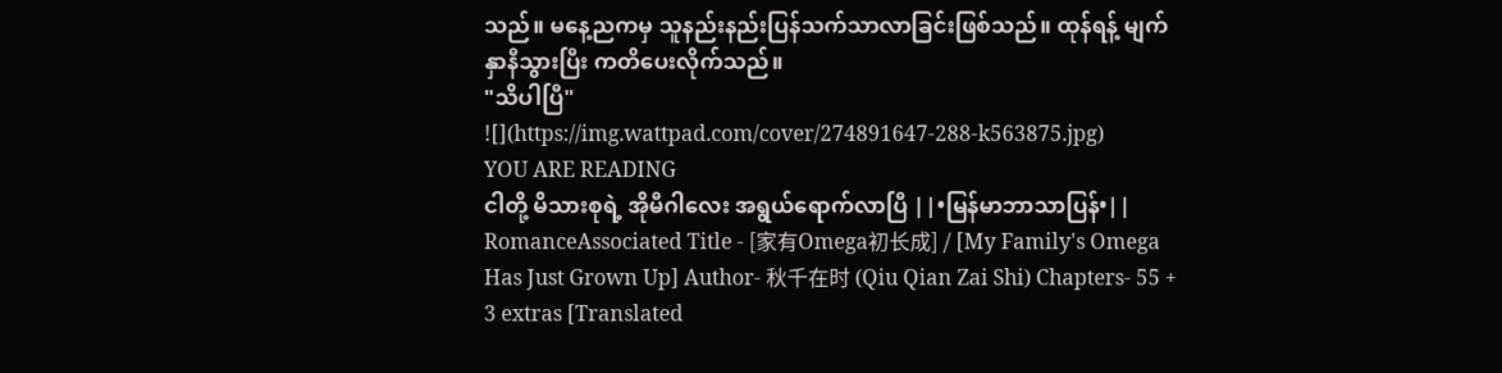သည်။ မနေ့ညကမှ သူနည်းနည်းပြန်သက်သာလာခြင်းဖြစ်သည်။ ထုန်ရန့် မျက်နှာနီသွားပြီး ကတိပေးလိုက်သည်။
"သိပါပြီ"
![](https://img.wattpad.com/cover/274891647-288-k563875.jpg)
YOU ARE READING
ငါတို့ မိသားစုရဲ့ အိုမီဂါလေး အရွယ်ရောက်လာပြီ ||•မြန်မာဘာသာပြန်•||
RomanceAssociated Title - [家有Omega初长成] / [My Family's Omega Has Just Grown Up] Author- 秋千在时 (Qiu Qian Zai Shi) Chapters- 55 + 3 extras [Translated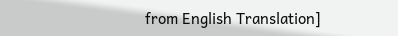from English Translation]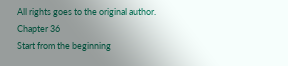All rights goes to the original author.
Chapter 36
Start from the beginning